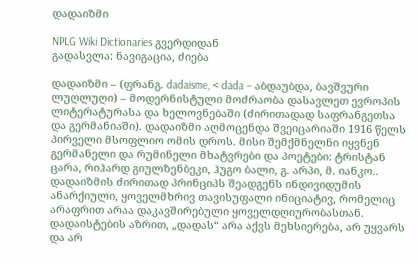დადაიზმი

NPLG Wiki Dictionaries გვერდიდან
გადასვლა: ნავიგაცია, ძიება

დადაიზმი – (ფრანგ. dadaisme, < dada – აბდაუბდა, ბავშვური ლუღლუღი) – მოდერნისტული მოძრაობა დასავლეთ ევროპის ლიტერატურასა და ხელოვნებაში (ძირითადად საფრანგეთსა და გერმანიაში). დადაიზმი აღმოცენდა შვეიცარიაში 1916 წელს პირველი მსოფლიო ომის დროს. მისი შემქმნელნი იყვნენ გერმანელი და რუმინელი მხატვრები და პოეტები: ტრისტან ცარა, რიჰარდ გიულზენბეკი, ჰუგო ბალი, გ. არპი, მ. იანკო.. დადაიზმის ძირითად პრინციპს შეადგენს ინდივიდუმის ანარქიული, ყოველმხრივ თავისუფალი ინიციატივ, რომელიც არაფრით არაა დაკავშირებული ყოველდღიურობასთან. დადაისტების აზრით, „დადას“ არა აქვს მეხსიერება, არ უყვარს და არ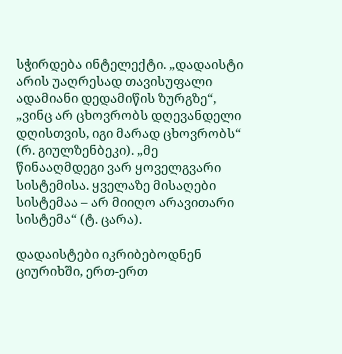სჭირდება ინტელექტი. „დადაისტი არის უაღრესად თავისუფალი ადამიანი დედამიწის ზურგზე“, „ვინც არ ცხოვრობს დღევანდელი დღისთვის, იგი მარად ცხოვრობს“ (რ. გიულზენბეკი). „მე წინააღმდეგი ვარ ყოველგვარი სისტემისა. ყველაზე მისაღები სისტემაა – არ მიიღო არავითარი სისტემა“ (ტ. ცარა).

დადაისტები იკრიბებოდნენ ციურიხში, ერთ-ერთ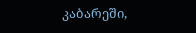კაბარეში,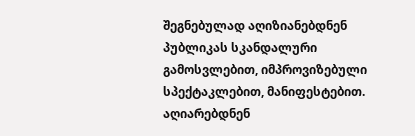შეგნებულად აღიზიანებდნენ პუბლიკას სკანდალური გამოსვლებით, იმპროვიზებული სპექტაკლებით, მანიფესტებით. აღიარებდნენ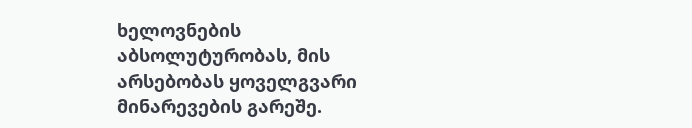ხელოვნების აბსოლუტურობას, მის არსებობას ყოველგვარი მინარევების გარეშე.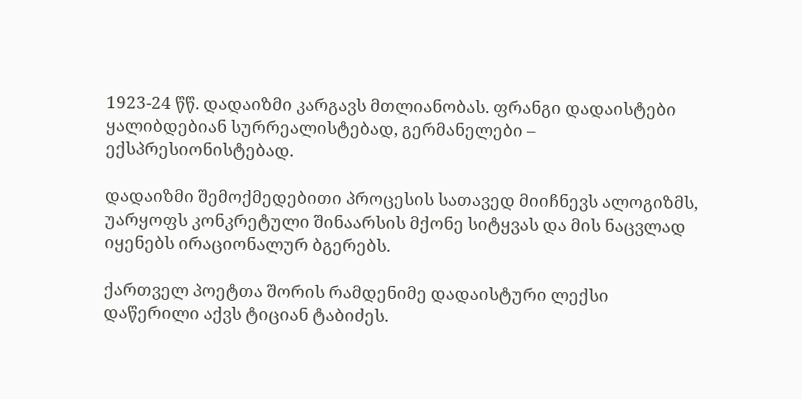1923-24 წწ. დადაიზმი კარგავს მთლიანობას. ფრანგი დადაისტები ყალიბდებიან სურრეალისტებად, გერმანელები – ექსპრესიონისტებად.

დადაიზმი შემოქმედებითი პროცესის სათავედ მიიჩნევს ალოგიზმს, უარყოფს კონკრეტული შინაარსის მქონე სიტყვას და მის ნაცვლად იყენებს ირაციონალურ ბგერებს.

ქართველ პოეტთა შორის რამდენიმე დადაისტური ლექსი დაწერილი აქვს ტიციან ტაბიძეს.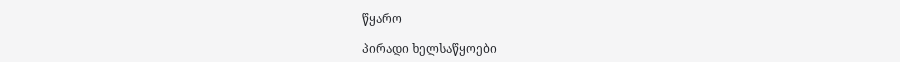წყარო

პირადი ხელსაწყოები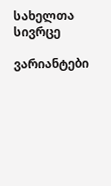სახელთა სივრცე

ვარიანტები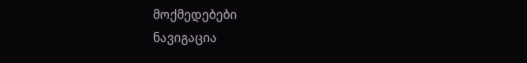მოქმედებები
ნავიგაცია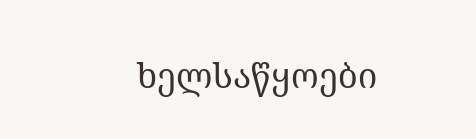ხელსაწყოები